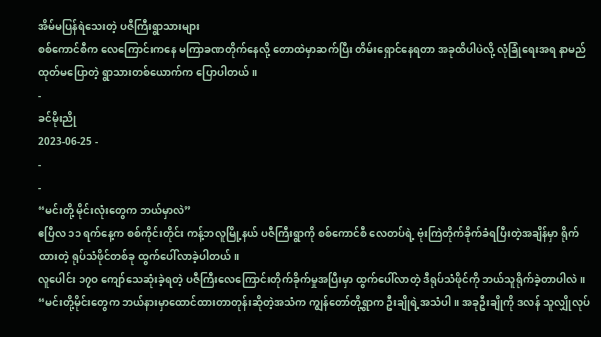အိမ်မပြန်ရဲသေးတဲ့ ပဇီကြီးရွာသားများ
စစ်ကောင်စီက လေကြောင်းကနေ မကြာခဏတိုက်နေလို့ တောထဲမှာဆက်ပြီး တိမ်းရှောင်နေရတာ အခုထိပါပဲလို့ လုံခြုံရေးအရ နာမည်ထုတ်မပြောတဲ့ ရွာသားတစ်ယောက်က ပြောပါတယ်။
-
ခင်မိုးညို
2023-06-25 -
-
-
“မင်းတို့ မိုင်းလုံးတွေက ဘယ်မှာလဲ”
ဧပြီလ ၁၁ ရက်နေ့က စစ်ကိုင်းတိုင်း ကန့်ဘလူမြို့နယ် ပဇီကြီးရွာကို စစ်ကောင်စီ လေတပ်ရဲ့ ဗုံးကြဲတိုက်ခိုက်ခံရပြီးတဲ့အချိန်မှာ ရိုက်ထားတဲ့ ရုပ်သံဖိုင်တစ်ခု ထွက်ပေါ်လာခဲ့ပါတယ်။
လူပေါင်း ၁၇ဝ ကျော်သေဆုံးခဲ့ရတဲ့ ပဇီကြီးလေကြောင်းတိုက်ခိုက်မှုအပြီးမှာ ထွက်ပေါ်လာတဲ့ ဒီရုပ်သံဖိုင်ကို ဘယ်သူရိုက်ခဲ့တာပါလဲ။
“မင်းတို့မိုင်းတွေက ဘယ်နားမှာထောင်ထားတာတုန်းဆိုတဲ့အသံက ကျွန်တော်တို့ရွာက ဦးချိုရဲ့အသံပါ။ အခုဦးချိုကို ဒလန် သူလျှိုလုပ်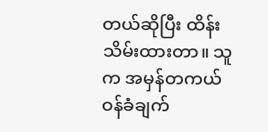တယ်ဆိုပြီး ထိန်းသိမ်းထားတာ။ သူက အမှန်တကယ် ဝန်ခံချက်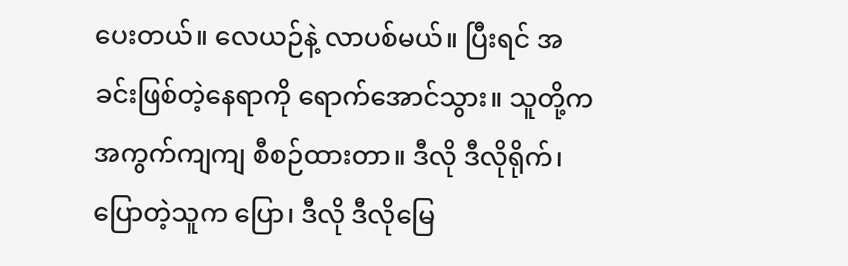ပေးတယ်။ လေယဉ်နဲ့ လာပစ်မယ်။ ပြီးရင် အခင်းဖြစ်တဲ့နေရာကို ရောက်အောင်သွား။ သူတို့က အကွက်ကျကျ စီစဉ်ထားတာ။ ဒီလို ဒီလိုရိုက်၊ ပြောတဲ့သူက ပြော၊ ဒီလို ဒီလိုမြေ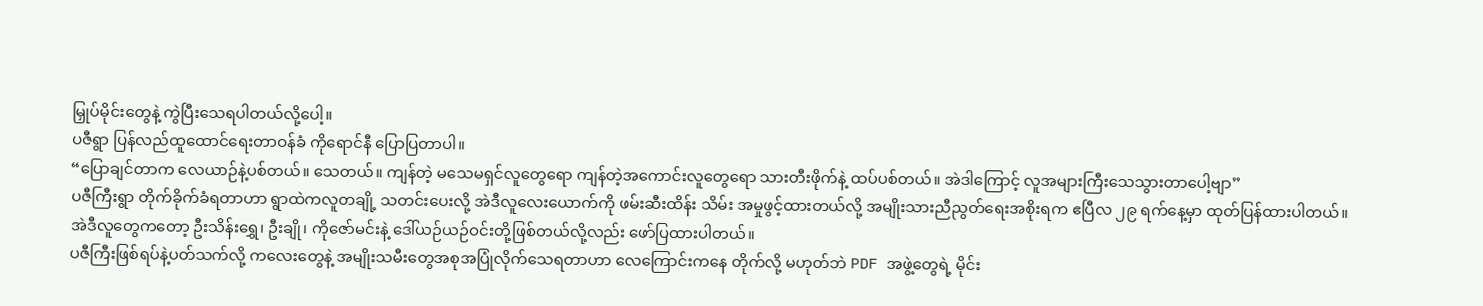မြှုပ်မိုင်းတွေနဲ့ ကွဲပြီးသေရပါတယ်လို့ပေါ့။
ပဇီရွာ ပြန်လည်ထူထောင်ရေးတာဝန်ခံ ကိုရောင်နီ ပြောပြတာပါ။
“ပြောချင်တာက လေယာဉ်နဲ့ပစ်တယ်။ သေတယ်။ ကျန်တဲ့ မသေမရှင်လူတွေရော ကျန်တဲ့အကောင်းလူတွေရော သားတီးဖိုက်နဲ့ ထပ်ပစ်တယ်။ အဲဒါကြောင့် လူအများကြီးသေသွားတာပေါ့ဗျာ”
ပဇီကြီးရွာ တိုက်ခိုက်ခံရတာဟာ ရွာထဲကလူတချို့ သတင်းပေးလို့ အဲဒီလူလေးယောက်ကို ဖမ်းဆီးထိန်း သိမ်း အမှုဖွင့်ထားတယ်လို့ အမျိုးသားညီညွတ်ရေးအစိုးရက ဧပြီလ ၂၉ ရက်နေ့မှာ ထုတ်ပြန်ထားပါတယ်။
အဲဒီလူတွေကတော့ ဦးသိန်းရွှေ၊ ဦးချို၊ ကိုဇော်မင်းနဲ့ ဒေါ်ယဉ်ယဉ်ဝင်းတို့ဖြစ်တယ်လို့လည်း ဖော်ပြထားပါတယ်။
ပဇီကြီးဖြစ်ရပ်နဲ့ပတ်သက်လို့ ကလေးတွေနဲ့ အမျိုးသမီးတွေအစုအပြုံလိုက်သေရတာဟာ လေကြောင်းကနေ တိုက်လို့ မဟုတ်ဘဲ PDF အဖွဲ့တွေရဲ့ မိုင်း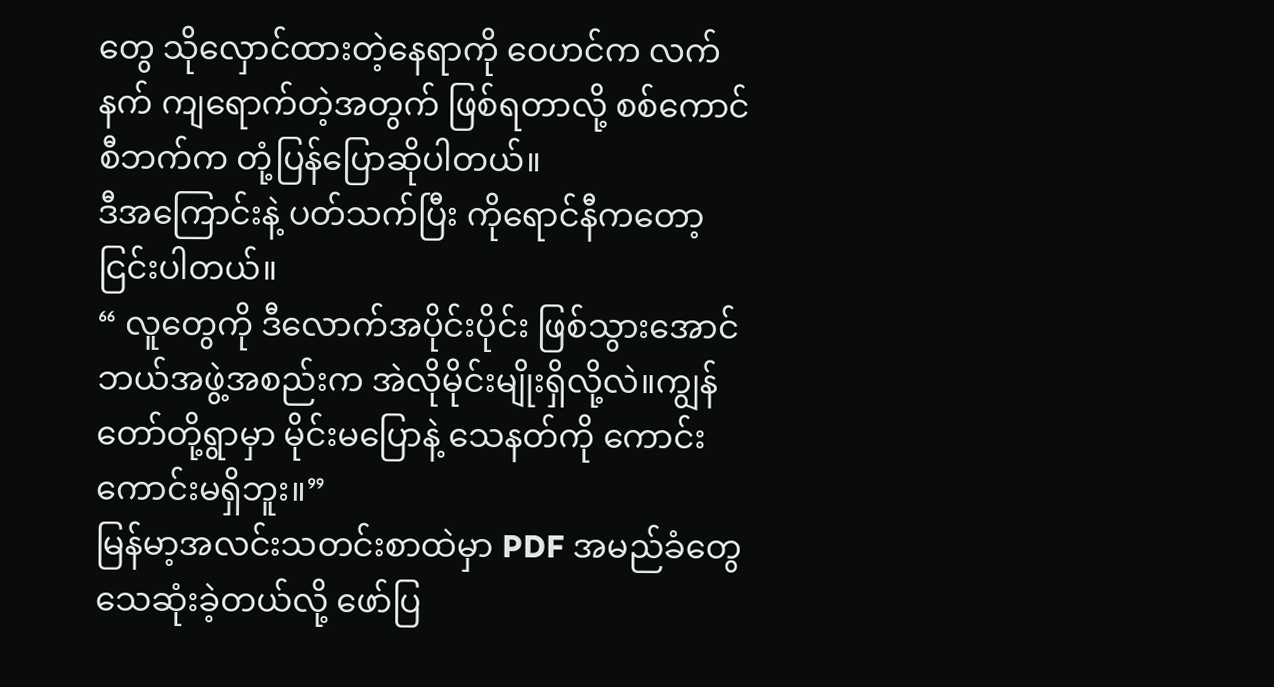တွေ သိုလှောင်ထားတဲ့နေရာကို ဝေဟင်က လက်နက် ကျရောက်တဲ့အတွက် ဖြစ်ရတာလို့ စစ်ကောင်စီဘက်က တုံ့ပြန်ပြောဆိုပါတယ်။
ဒီအကြောင်းနဲ့ ပတ်သက်ပြီး ကိုရောင်နီကတော့ ငြင်းပါတယ်။
“ လူတွေကို ဒီလောက်အပိုင်းပိုင်း ဖြစ်သွားအောင် ဘယ်အဖွဲ့အစည်းက အဲလိုမိုင်းမျိုးရှိလို့လဲ။ကျွန်တော်တို့ရွာမှာ မိုင်းမပြောနဲ့ သေနတ်ကို ကောင်းကောင်းမရှိဘူး။”
မြန်မာ့အလင်းသတင်းစာထဲမှာ PDF အမည်ခံတွေ သေဆုံးခဲ့တယ်လို့ ဖော်ပြ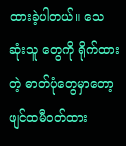ထားခဲ့ပါတယ်။ သေဆုံးသူ တွေကို ရိုက်ထားတဲ့ ဓာတ်ပုံတွေမှာတော့ ဖျင်ထမီဝတ်ထား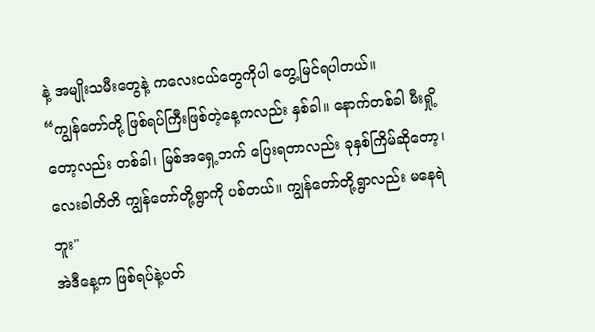နဲ့ အမျိုးသမီးတွေနဲ့ ကလေးငယ်တွေကိုပါ တွေ့မြင်ရပါတယ်။
“ကျွန်တော်တို့ ဖြစ်ရပ်ကြီးဖြစ်တဲ့နေ့ကလည်း နှစ်ခါ။ နောက်တစ်ခါ မီးရှို့တော့လည်း တစ်ခါ၊ မြစ်အရှေ့ဘက် ပြေးရတာလည်း ခုနှစ်ကြိမ်ဆိုတော့၊ လေးခါတိတိ ကျွန်တော်တို့ရွာကို ပစ်တယ်။ ကျွန်တော်တို့ရွာလည်း မနေရဲဘူး"
အဲဒီနေ့က ဖြစ်ရပ်နဲ့ပတ်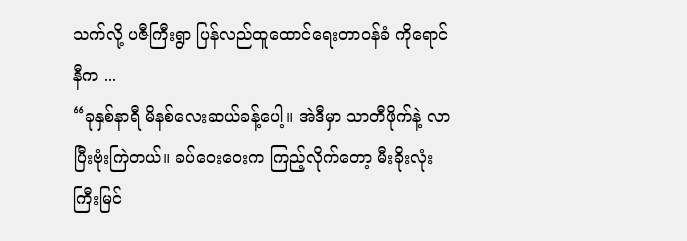သက်လို့ ပဇီကြီးရွာ ပြန်လည်ထူထောင်ရေးတာဝန်ခံ ကိုရောင်နီက ...
“ခုနှစ်နာရီ မိနစ်လေးဆယ်ခန့်ပေါ့။ အဲဒီမှာ သာတီဖိုက်နဲ့ လာပြီးဗုံးကြဲတယ်။ ခပ်ဝေးဝေးက ကြည့်လိုက်တော့ မီးခိုးလုံးကြီးမြင်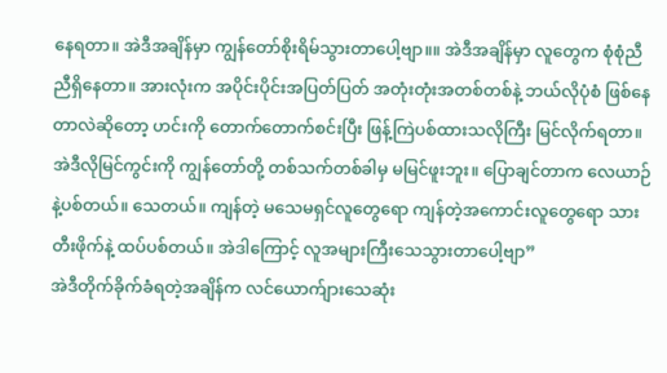နေရတာ။ အဲဒီအချိန်မှာ ကျွန်တော်စိုးရိမ်သွားတာပေါ့ဗျာ။။ အဲဒီအချိန်မှာ လူတွေက စုံစုံညီညီရှိနေတာ။ အားလုံးက အပိုင်းပိုင်းအပြတ်ပြတ် အတုံးတုံးအတစ်တစ်နဲ့ ဘယ်လိုပုံစံ ဖြစ်နေတာလဲဆိုတော့ ဟင်းကို တောက်တောက်စင်းပြီး ဖြန့်ကြဲပစ်ထားသလိုကြီး မြင်လိုက်ရတာ။ အဲဒီလိုမြင်ကွင်းကို ကျွန်တော်တို့ တစ်သက်တစ်ခါမှ မမြင်ဖူးဘူး။ ပြောချင်တာက လေယာဉ်နဲ့ပစ်တယ်။ သေတယ်။ ကျန်တဲ့ မသေမရှင်လူတွေရော ကျန်တဲ့အကောင်းလူတွေရော သားတီးဖိုက်နဲ့ ထပ်ပစ်တယ်။ အဲဒါကြောင့် လူအများကြီးသေသွားတာပေါ့ဗျာ”
အဲဒီတိုက်ခိုက်ခံရတဲ့အချိန်က လင်ယောက်ျားသေဆုံး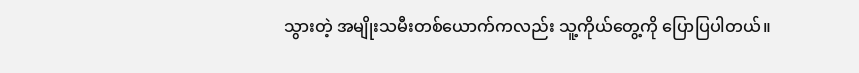သွားတဲ့ အမျိုးသမီးတစ်ယောက်ကလည်း သူ့ကိုယ်တွေ့ကို ပြောပြပါတယ်။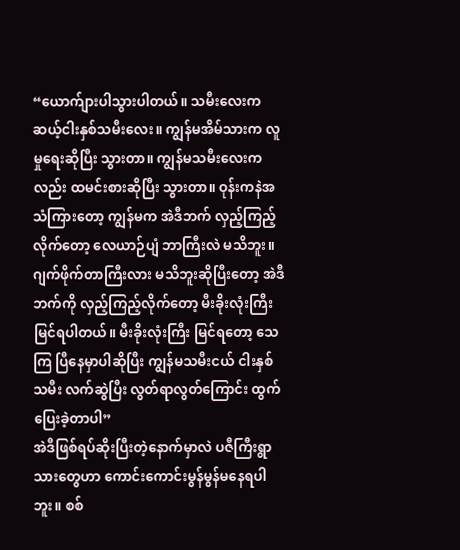“ယောက်ျားပါသွားပါတယ်။ သမီးလေးက ဆယ့်ငါးနှစ်သမီးလေး။ ကျွန်မအိမ်သားက လူမှုရေးဆိုပြီး သွားတာ။ ကျွန်မသမီးလေးကလည်း ထမင်းစားဆိုပြီး သွားတာ။ ဝုန်းကနဲအသံကြားတော့ ကျွန်မက အဲဒီဘက် လှည့်ကြည့်လိုက်တော့ လေယာဉ်ပျံ ဘာကြီးလဲ မသိဘူး။ ဂျက်ဖိုက်တာကြီးလား မသိဘူးဆိုပြီးတော့ အဲဒီဘက်ကို လှည့်ကြည့်လိုက်တော့ မီးခိုးလုံးကြီး မြင်ရပါတယ်။ မီးခိုးလုံးကြီး မြင်ရတော့ သေကြ ပြီနေမှာပါဆိုပြီး ကျွန်မသမီးငယ် ငါးနှစ်သမီး လက်ဆွဲပြီး လွတ်ရာလွတ်ကြောင်း ထွက်ပြေးခဲ့တာပါ”
အဲဒီဖြစ်ရပ်ဆိုးပြီးတဲ့နောက်မှာလဲ ပဇီကြီးရွာသားတွေဟာ ကောင်းကောင်းမွန်မွန်မနေရပါဘူး။ စစ်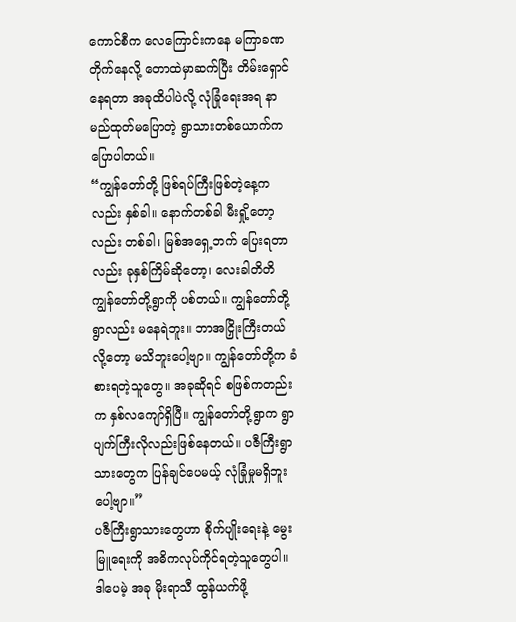ကောင်စီက လေကြောင်းကနေ မကြာခဏတိုက်နေလို့ တောထဲမှာဆက်ပြီး တိမ်းရှောင်နေရတာ အခုထိပါပဲလို့ လုံခြုံရေးအရ နာမည်ထုတ်မပြောတဲ့ ရွာသားတစ်ယောက်က ပြောပါတယ်။
“ကျွန်တော်တို့ ဖြစ်ရပ်ကြီးဖြစ်တဲ့နေ့ကလည်း နှစ်ခါ။ နောက်တစ်ခါ မီးရှို့တော့လည်း တစ်ခါ၊ မြစ်အရှေ့ဘက် ပြေးရတာလည်း ခုနှစ်ကြိမ်ဆိုတော့၊ လေးခါတိတိ ကျွန်တော်တို့ရွာကို ပစ်တယ်။ ကျွန်တော်တို့ရွာလည်း မနေရဲဘူး။ ဘာအငြှိုးကြီးတယ်လို့တော့ မသိဘူးပေါ့ဗျာ။ ကျွန်တော်တို့က ခံစားရတဲ့သူတွေ။ အခုဆိုရင် စဖြစ်ကတည်းက နှစ်လကျော်ရှိပြီ။ ကျွန်တော်တို့ရွာက ရွာပျက်ကြီးလိုလည်းဖြစ်နေတယ်။ ပဇီကြီးရွာသားတွေက ပြန်ချင်ပေမယ့် လုံခြုံမှုမရှိဘူးပေါ့ဗျာ။”
ပဇီကြီးရွာသားတွေဟာ စိုက်ပျိုးရေးနဲ့ မွေးမြူရေးကို အဓိကလုပ်ကိုင်ရတဲ့သူတွေပါ။ ဒါပေမဲ့ အခု မိုးရာသီ ထွန်ယက်ဖို့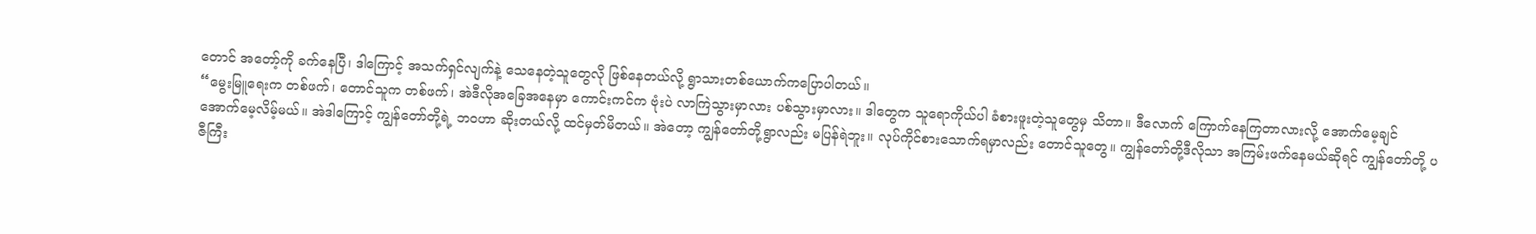တောင် အတော့်ကို ခက်နေပြီ၊ ဒါကြောင့် အသက်ရှင်လျက်နဲ့ သေနေတဲ့သူတွေလို ဖြစ်နေတယ်လို့ ရွာသားတစ်ယောက်ကပြောပါတယ်။
“မွေးမြူရေးက တစ်ဖက်၊ တောင်သူက တစ်ဖက်၊ အဲဒီလိုအခြေအနေမှာ ကောင်းကင်က ဗုံးပဲ လာကြဲသွားမှာလား ပစ်သွားမှာလား။ ဒါတွေက သူရောကိုယ်ပါ ခံစားဖူးတဲ့သူတွေမှ သိတာ။ ဒီလောက် ကြောက်နေကြတာလားလို့ အောက်မေ့ချင် အောက်မေ့လိမ့်မယ်။ အဲဒါကြောင့် ကျွန်တော်တို့ရဲ့ ဘဝဟာ ဆိုးတယ်လို့ ထင်မှတ်မိတယ်။ အဲတော့ ကျွန်တော်တို့ရွာလည်း မပြန်ရဲဘူး။ လုပ်ကိုင်စားသောက်ရမှာလည်း တောင်သူတွေ။ ကျွန်တော်တို့ဒီလိုသာ အကြမ်းဖက်နေမယ်ဆိုရင် ကျွန်တော်တို့ ပဇီကြီး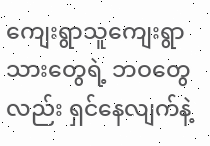ကျေးရွာသူကျေးရွာသားတွေရဲ့ ဘဝတွေလည်း ရှင်နေလျက်နဲ့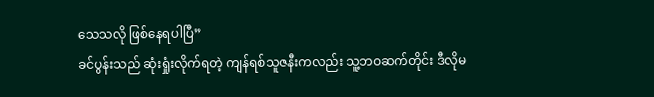သေသလို ဖြစ်နေရပါပြီ”
ခင်ပွန်းသည် ဆုံးရှုံးလိုက်ရတဲ့ ကျန်ရစ်သူဇနီးကလည်း သူ့ဘဝဆက်တိုင်း ဒီလိုမ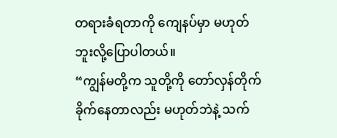တရားခံရတာကို ကျေနပ်မှာ မဟုတ်ဘူးလို့ပြောပါတယ်။
“ကျွန်မတို့က သူတို့ကို တော်လှန်တိုက်ခိုက်နေတာလည်း မဟုတ်ဘဲနဲ့ သက်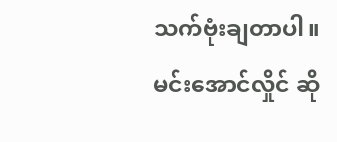သက်ဗုံးချတာပါ။ မင်းအောင်လှိုင် ဆို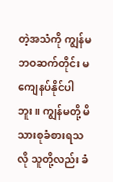တဲ့အသံကို ကျွန်မဘဝဆက်တိုင်း မကျေနပ်နိုင်ပါဘူး။ ကျွန်မတို့ မိသားစုခံစားရသလို သူတို့လည်း ခံ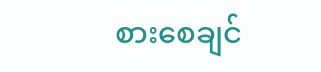စားစေချင်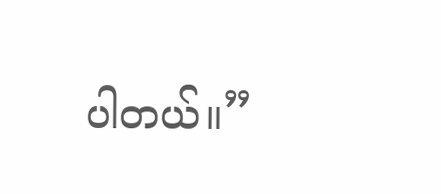ပါတယ်။”